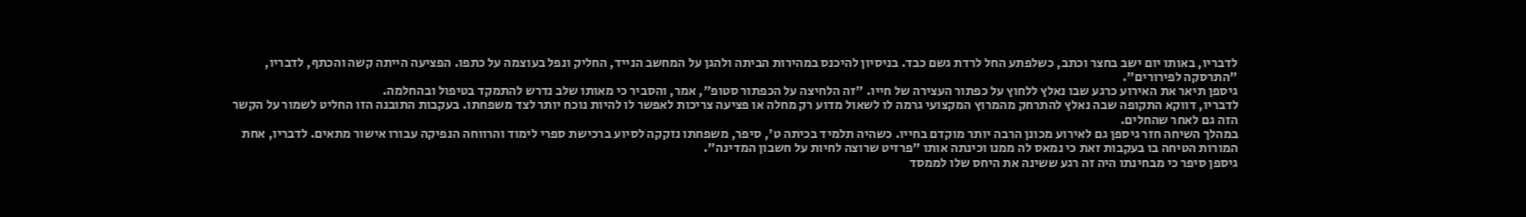לדבריו, באותו יום ישב בחצר וכתב, כשלפתע החל לרדת גשם כבד. בניסיון להיכנס במהירות הביתה ולהגן על המחשב הנייד, החליק ונפל בעוצמה על כתפו. הפציעה הייתה קשה והכתף, לדבריו, "התרסקה לפירורים".
גיספן תיאר את האירוע כרגע שבו נאלץ ללחוץ על כפתור העצירה של חייו. "זה הלחיצה על הכפתור סטופ", אמר, והסביר כי מאותו שלב נדרש להתמקד בטיפול ובהחלמה.
לדבריו, דווקא התקופה שבה נאלץ להתרחק מהמרוץ המקצועי גרמה לו לשאול מדוע רק מחלה או פציעה צריכות לאפשר לו להיות נוכח יותר לצד משפחתו. בעקבות התובנה הזו החליט לשמור על הקשר הזה גם לאחר שהחלים.
במהלך השיחה חזר גיספן גם לאירוע מכונן הרבה יותר מוקדם בחייו. כשהיה תלמיד בכיתה ט', סיפר, משפחתו נזקקה לסיוע ברכישת ספרי לימוד והרווחה הנפיקה עבורו אישור מתאים. לדבריו, אחת המורות הטיחה בו בעקבות זאת כי נמאס לה ממנו וכינתה אותו "פרזיט שרוצה לחיות על חשבון המדינה".
גיספן סיפר כי מבחינתו היה זה רגע ששינה את היחס שלו לממסד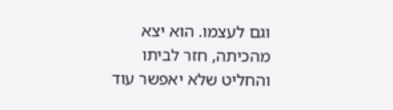וגם לעצמו. הוא יצא מהכיתה, חזר לביתו והחליט שלא יאפשר עוד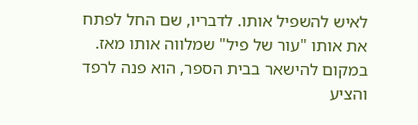לאיש להשפיל אותו. לדבריו, שם החל לפתח את אותו "עור של פיל" שמלווה אותו מאז. במקום להישאר בבית הספר, הוא פנה לרפד והציע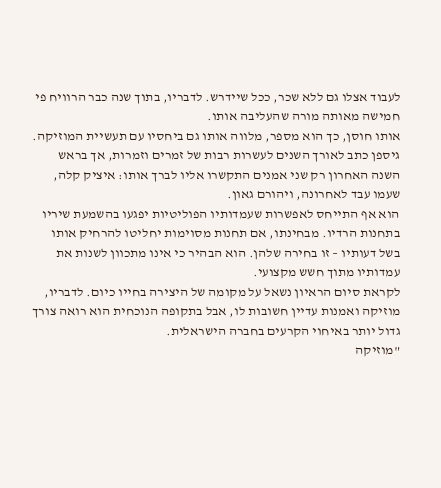לעבוד אצלו גם ללא שכר, ככל שיידרש. לדבריו, בתוך שנה כבר הרוויח פי חמישה מאותה מורה שהעליבה אותו.
אותו חוסן, כך הוא מספר, מלווה אותו גם ביחסיו עם תעשיית המוזיקה. גיספן כתב לאורך השנים לעשרות רבות של זמרים וזמרות, אך בראש השנה האחרון רק שני אמנים התקשרו אליו לברך אותו: איציק קלה, שעמו עבד לאחרונה, ויהורם גאון.
הוא אף התייחס לאפשרות שעמדותיו הפוליטיות יפגעו בהשמעת שיריו בתחנות הרדיו. מבחינתו, אם תחנות מסוימות יחליטו להרחיק אותו בשל דעותיו – זו בחירה שלהן. הוא הבהיר כי אינו מתכוון לשנות את עמדותיו מתוך חשש מקצועי.
לקראת סיום הראיון נשאל על מקומה של היצירה בחייו כיום. לדבריו, מוזיקה ואמנות עדיין חשובות לו, אבל בתקופה הנוכחית הוא רואה צורך גדול יותר באיחוי הקרעים בחברה הישראלית.
"מוזיקה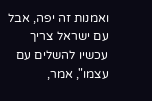ואמנות זה יפה, אבל עם ישראל צריך עכשיו להשלים עם עצמו", אמר,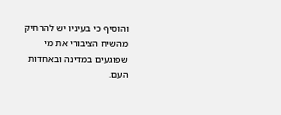והוסיף כי בעיניו יש להרחיק מהשיח הציבורי את מי שפוגעים במדינה ובאחדות העם.